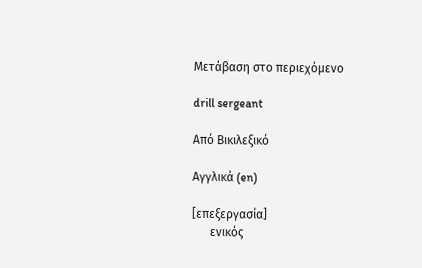Μετάβαση στο περιεχόμενο

drill sergeant

Από Βικιλεξικό

Αγγλικά (en)

[επεξεργασία]
      ενικός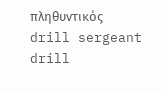πληθυντικός
drill sergeant drill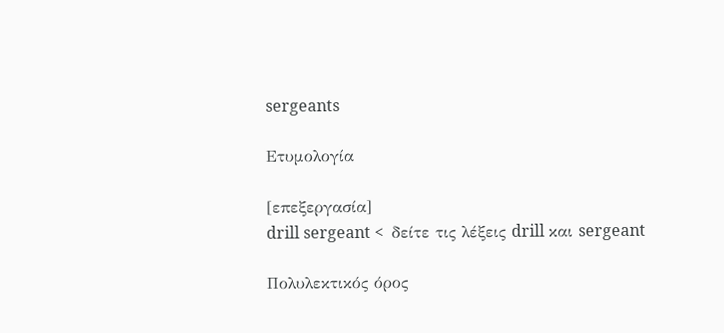sergeants

Ετυμολογία

[επεξεργασία]
drill sergeant <  δείτε τις λέξεις drill και sergeant

Πολυλεκτικός όρος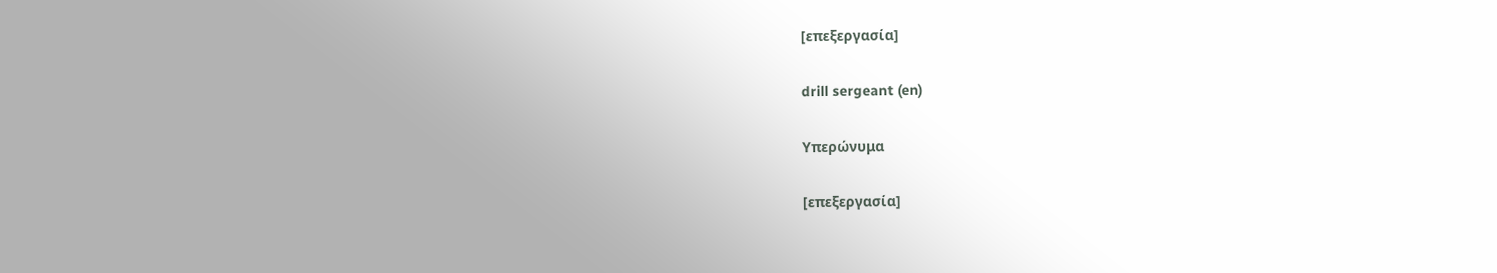[επεξεργασία]

drill sergeant (en)

Υπερώνυμα

[επεξεργασία]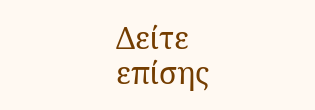Δείτε επίσης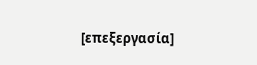[επεξεργασία]